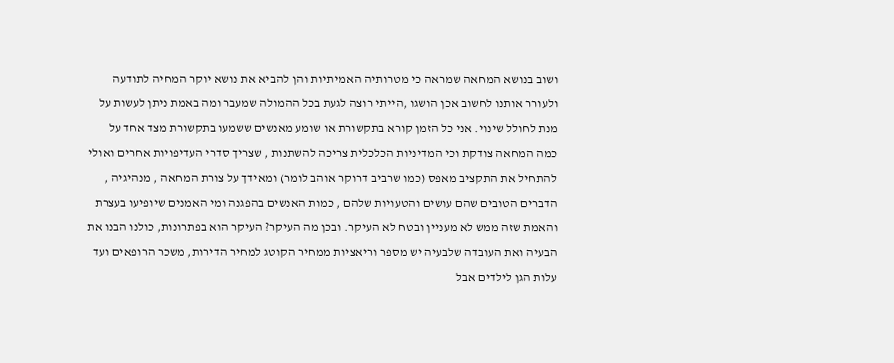ושוב בנושא המחאה שמראה כי מטרותיה האמיתיות והן להביא את נושא יוקר המחיה לתודעה ולעורר אותנו לחשוב אכן הושגו ,הייתי רוצה לגעת בכל ההמולה שמעבר ומה באמת ניתן לעשות על מנת לחולל שינוי. אני כל הזמן קורא בתקשורת או שומע מאנשים ששמעו בתקשורת מצד אחד על כמה המחאה צודקת וכי המדיניות הכלכלית צריכה להשתנות , שצריך סדרי העדיפויות אחרים ואולי להתחיל את התקציב מאפס (כמו שרביב דרוקר אוהב לומר) ומאידך על צורת המחאה , מנהיגיה , הדברים הטובים שהם עושים והטעויות שלהם , כמות האנשים בהפגנה ומי האמנים שיופיעו בעצרת והאמת שזה ממש לא מעניין ובטח לא העיקר. ובכן מה העיקר? העיקר הוא בפתרונות, כולנו הבנו את הבעיה ואת העובדה שלבעיה יש מספר וריאציות ממחיר הקוטג למחיר הדירות, משכר הרופאים ועד עלות הגן לילדים אבל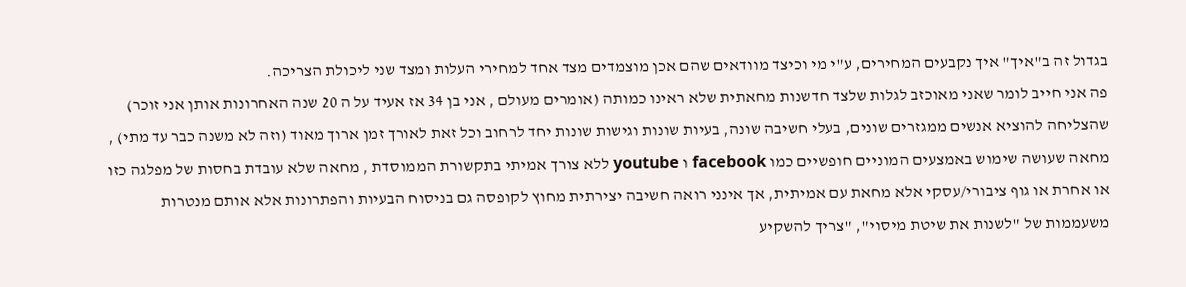בגדול זה ב"איך" איך נקבעים המחירים, ע"י מי וכיצד מוודאים שהם אכן מוצמדים מצד אחד למחירי העלות ומצד שני ליכולת הצריכה.
פה אני חייב לומר שאני מאוכזב לגלות שלצד חדשנות מחאתית שלא ראינו כמותה (אומרים מעולם , אני בן 34 אז אעיד על ה 20 שנה האחרונות אותן אני זוכר) שהצליחה להוציא אנשים ממגזרים שונים, בעלי חשיבה שונה, בעיות שונות וגישות שונות יחד לרחוב וכל זאת לאורך זמן ארוך מאוד (וזה לא משנה כבר עד מתי) , מחאה שעושה שימוש באמצעים המוניים חופשיים כמו facebook ו youtube ללא צורך אמיתי בתקשורת הממוסדת , מחאה שלא עובדת בחסות של מפלגה כזו או אחרת או גוף ציבורי/עסקי אלא מחאת עם אמיתית, אך אינני רואה חשיבה יצירתית מחוץ לקופסה גם בניסוח הבעיות והפתרונות אלא אותם מנטרות משעממות של "לשנות את שיטת מיסוי", "צריך להשקיע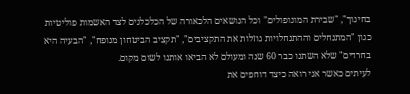בחינוך", "שבירת המונופולים" וכל הנושאים הלכאורה של הכלכלנים לצד האשמות פוליטיות כגון "המתנחלים וההתנחלויות גוזלות את התקציבים", "תקציב הביטחון מנופח", "הבעיה היא בחרדים" שלא השתנו כבר 60 שנה ומעולם לא הביאו אותנו לשום מקום.
לעיתים כאשר אני רואה כיצד דוחפים את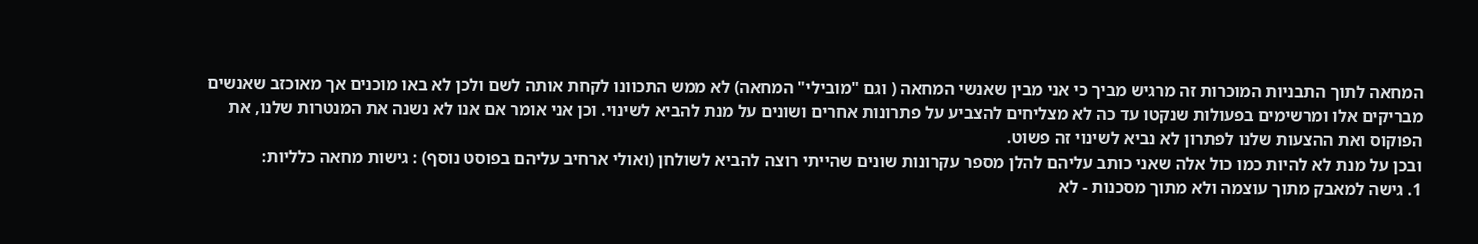המחאה לתוך התבניות המוכרות זה מרגיש מביך כי אני מבין שאנשי המחאה ( וגם "מובילי" המחאה) לא ממש התכוונו לקחת אותה לשם ולכן לא באו מוכנים אך מאוכזב שאנשים מבריקים אלו ומרשימים בפעולות שנקטו עד כה לא מצליחים להצביע על פתרונות אחרים ושונים על מנת להביא לשינוי. וכן אני אומר אם אנו לא נשנה את המנטרות שלנו, את הפוקוס ואת ההצעות שלנו לפתרון לא נביא לשינוי זה פשוט.
ובכן על מנת לא להיות כמו כול אלה שאני כותב עליהם להלן מספר עקרונות שונים שהייתי רוצה להביא לשולחן (ואולי ארחיב עליהם בפוסט נוסף) : גישות מחאה כלליות:
1. גישה למאבק מתוך עוצמה ולא מתוך מסכנות - לא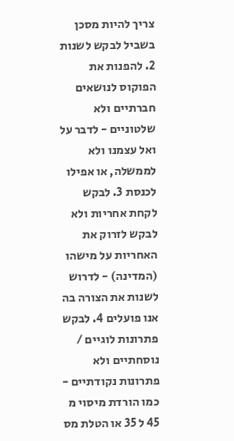צריך להיות מסכן בשביל לבקש לשנות 2. להפנות את הפוקוס לנושאים חברתיים ולא שלטוניים - לדבר על ואל עצמנו ולא לממשלה, או אפילו לכנסת 3. לבקש לקחת אחריות ולא לבקש לזרוק את האחריות על מישהו (המדינה) - לדרוש לשנות את הצורה בה אנו פועלים 4. לבקש פתרונות לוגיים / נוסחתיים ולא פתרונות נקודתיים - כמו הורדת מיסוי מ 45 ל 35 או הטלת מס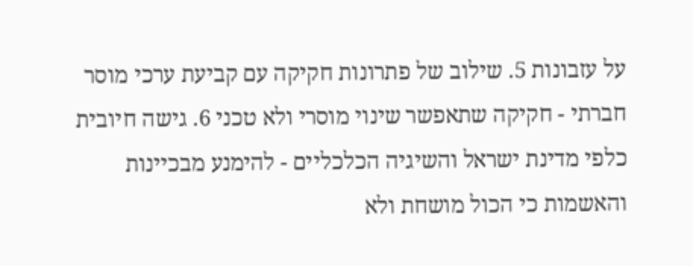על עזבונות 5. שילוב של פתרונות חקיקה עם קביעת ערכי מוסר חברתי - חקיקה שתאפשר שינוי מוסרי ולא טכני 6. גישה חיובית כלפי מדינת ישראל והשיגיה הכלכליים - להימנע מבכיינות והאשמות כי הכול מושחת ולא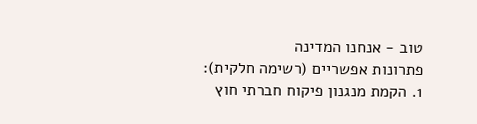טוב - אנחנו המדינה
פתרונות אפשריים (רשימה חלקית):
1. הקמת מנגנון פיקוח חברתי חוץ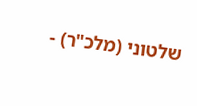שלטוני (מלכ"ר) -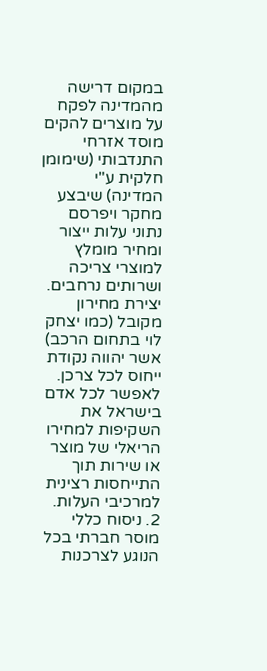במקום דרישה מהמדינה לפקח על מוצרים להקים מוסד אזרחי התנדבותי (שימומן חלקית ע"י המדינה) שיבצע מחקר ויפרסם נתוני עלות ייצור ומחיר מומלץ למוצרי צריכה ושרותים נרחבים. יצירת מחירון מקובל (כמו יצחק לוי בתחום הרכב) אשר יהווה נקודת ייחוס לכל צרכן. לאפשר לכל אדם בישראל את השקיפות למחירו הריאלי של מוצר או שירות תוך התייחסות רצינית למרכיבי העלות.
2. ניסוח כללי מוסר חברתי בכל הנוגע לצרכנות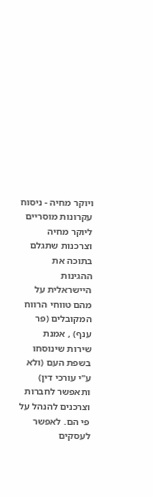ויוקר מחיה - ניסוח עקרונות מוסריים ליוקר מחיה וצרכנות שתגלם בתוכה את ההגינות היישראלית על מהם טווחי הרווח המקובלים (פר ענף) , אמנת שירות שינוסחו בשפת העם (ולא ע"י עורכי דין) ותאפשר לחברות וצרכנים להנהל על פי הם. לאפשר לעסקים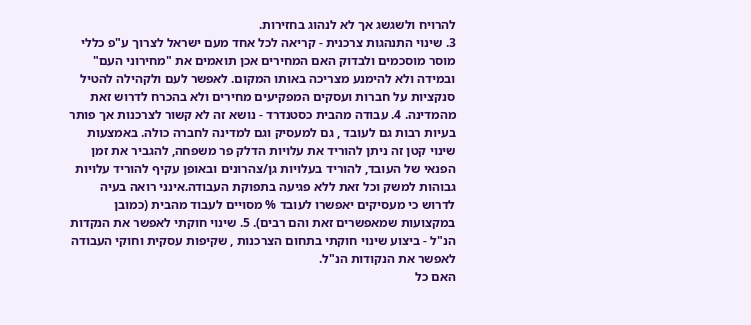להרויח ולשגשג אך לא לנהוג בחזירות.
3. שינוי התנהגות צרכנית - קריאה לכל אחד מעם ישראל לצרוך ע"פ כללי מוסר מוסכמים ולבדוק האם המחירים אכן תואמים את "מחירוני העם" ובמידה ולא להימנע מצריכה באותו המקום. לאפשר לעם ולקהילה להטיל סנקציות על חברות ועסקים המפקיעים מחירים ולא בהכרח לדרוש זאת מהמדינה. 4. עבודה מהבית כסטנדרד - נושא זה לא קשור לצרכנות אך פותר בעיות רבות גם לעובד , גם למעסיק וגם למדינה לחברה כולה. באמצעות שינוי קטן זה ניתן להוריד את עלויות הדלק פר משפחה, להגביר את זמן הפנאי של העובד, להוריד בעלויות גן/צהרונים ובאופן עקיף להוריד עלויות גבוהות למשק וכל זאת ללא פגיעה בתפוקת העבודה.אינני רואה בעיה לדרוש כי מעסיקים יאפשרו לעובד % מסויים לעבוד מהבית (כמובן במקצועות שמאפשרים זאת והם רבים). 5. שינוי חוקתי לאפשר את הנקדות הנ"ל - ביצוע שינוי חוקתי בתחום הצרכנות , שקיפות עסקית וחוקי העבודה לאפשר את הנקודות הנ"ל.
האם כל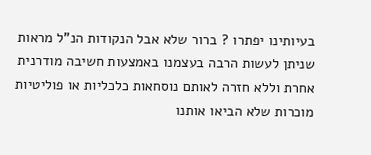בעיותינו יפתרו ? ברור שלא אבל הנקודות הנ"ל מראות שניתן לעשות הרבה בעצמנו באמצעות חשיבה מודרנית אחרת וללא חזרה לאותם נוסחאות כלכליות או פוליטיות מוכרות שלא הביאו אותנו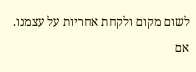לשום מקום ולקחת אחריות על עצמנו. אם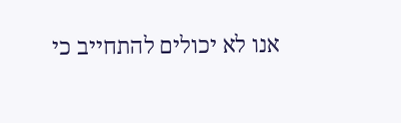אנו לא יכולים להתחייב כי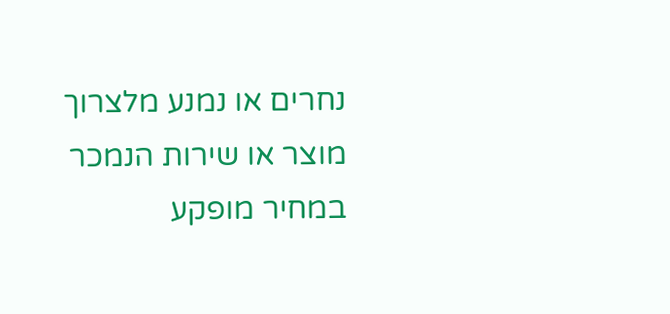נחרים או נמנע מלצרוך מוצר או שירות הנמכר במחיר מופקע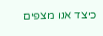כיצד אנו מצפים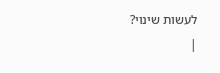לעשות שינוי?
|